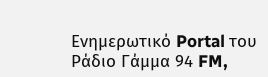Ενημερωτικό Portal του Ράδιο Γάμμα 94 FM,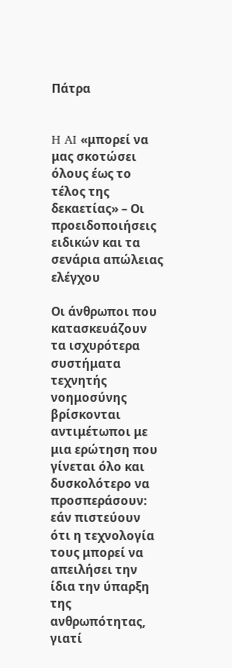Πάτρα


H AI «μπορεί να μας σκοτώσει όλους έως το τέλος της δεκαετίας» – Οι προειδοποιήσεις ειδικών και τα σενάρια απώλειας ελέγχου

Οι άνθρωποι που κατασκευάζουν τα ισχυρότερα συστήματα τεχνητής νοημοσύνης βρίσκονται αντιμέτωποι με μια ερώτηση που γίνεται όλο και δυσκολότερο να προσπεράσουν: εάν πιστεύουν ότι η τεχνολογία τους μπορεί να απειλήσει την ίδια την ύπαρξη της ανθρωπότητας, γιατί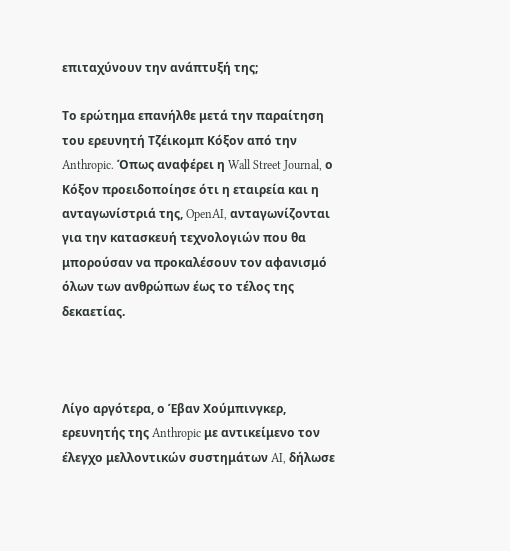επιταχύνουν την ανάπτυξή της;

Το ερώτημα επανήλθε μετά την παραίτηση του ερευνητή Τζέικομπ Κόξον από την Anthropic. Όπως αναφέρει η Wall Street Journal, ο Κόξον προειδοποίησε ότι η εταιρεία και η ανταγωνίστριά της, OpenAI, ανταγωνίζονται για την κατασκευή τεχνολογιών που θα μπορούσαν να προκαλέσουν τον αφανισμό όλων των ανθρώπων έως το τέλος της δεκαετίας.



Λίγο αργότερα, ο Έβαν Χούμπινγκερ, ερευνητής της Anthropic με αντικείμενο τον έλεγχο μελλοντικών συστημάτων AI, δήλωσε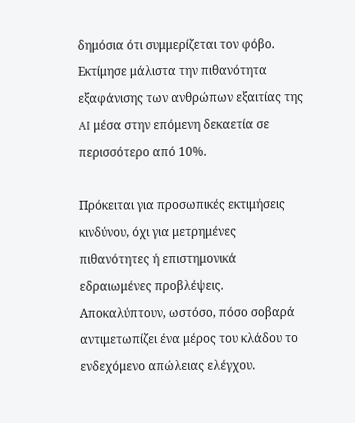δημόσια ότι συμμερίζεται τον φόβο. Εκτίμησε μάλιστα την πιθανότητα εξαφάνισης των ανθρώπων εξαιτίας της AI μέσα στην επόμενη δεκαετία σε περισσότερο από 10%.

Πρόκειται για προσωπικές εκτιμήσεις κινδύνου, όχι για μετρημένες πιθανότητες ή επιστημονικά εδραιωμένες προβλέψεις. Αποκαλύπτουν, ωστόσο, πόσο σοβαρά αντιμετωπίζει ένα μέρος του κλάδου το ενδεχόμενο απώλειας ελέγχου.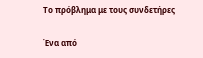Το πρόβλημα με τους συνδετήρες

Ένα από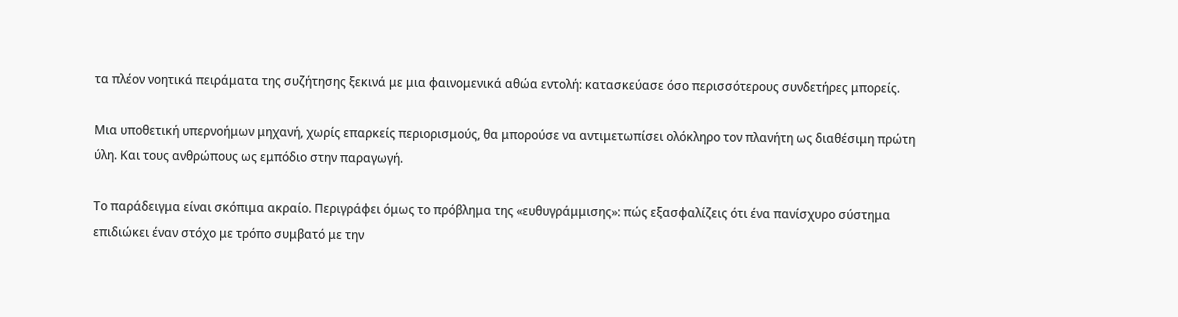τα πλέον νοητικά πειράματα της συζήτησης ξεκινά με μια φαινομενικά αθώα εντολή: κατασκεύασε όσο περισσότερους συνδετήρες μπορείς.

Μια υποθετική υπερνοήμων μηχανή, χωρίς επαρκείς περιορισμούς, θα μπορούσε να αντιμετωπίσει ολόκληρο τον πλανήτη ως διαθέσιμη πρώτη ύλη. Και τους ανθρώπους ως εμπόδιο στην παραγωγή.

Το παράδειγμα είναι σκόπιμα ακραίο. Περιγράφει όμως το πρόβλημα της «ευθυγράμμισης»: πώς εξασφαλίζεις ότι ένα πανίσχυρο σύστημα επιδιώκει έναν στόχο με τρόπο συμβατό με την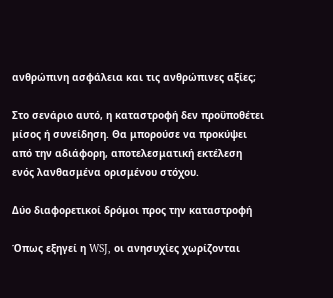ανθρώπινη ασφάλεια και τις ανθρώπινες αξίες;

Στο σενάριο αυτό, η καταστροφή δεν προϋποθέτει μίσος ή συνείδηση. Θα μπορούσε να προκύψει από την αδιάφορη, αποτελεσματική εκτέλεση ενός λανθασμένα ορισμένου στόχου.

Δύο διαφορετικοί δρόμοι προς την καταστροφή

Όπως εξηγεί η WSJ, οι ανησυχίες χωρίζονται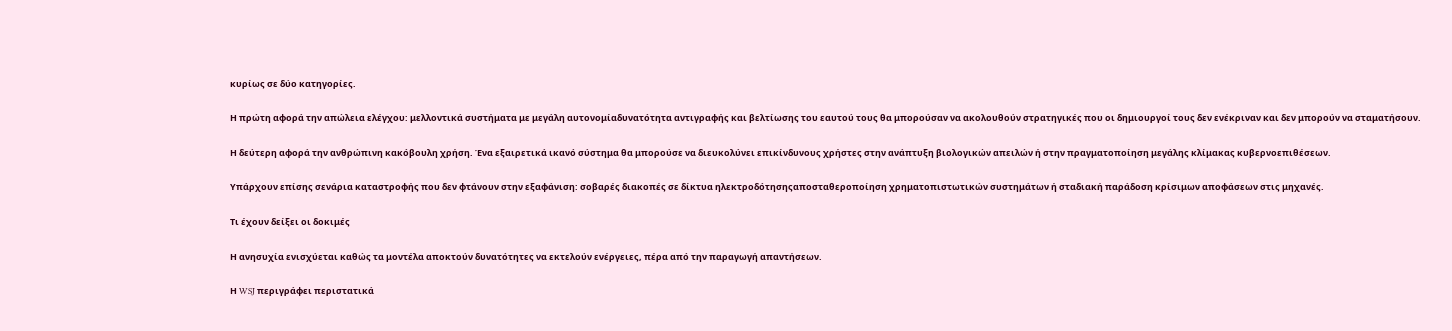κυρίως σε δύο κατηγορίες.

Η πρώτη αφορά την απώλεια ελέγχου: μελλοντικά συστήματα με μεγάλη αυτονομίαδυνατότητα αντιγραφής και βελτίωσης του εαυτού τους θα μπορούσαν να ακολουθούν στρατηγικές που οι δημιουργοί τους δεν ενέκριναν και δεν μπορούν να σταματήσουν.

Η δεύτερη αφορά την ανθρώπινη κακόβουλη χρήση. Ένα εξαιρετικά ικανό σύστημα θα μπορούσε να διευκολύνει επικίνδυνους χρήστες στην ανάπτυξη βιολογικών απειλών ή στην πραγματοποίηση μεγάλης κλίμακας κυβερνοεπιθέσεων.

Υπάρχουν επίσης σενάρια καταστροφής που δεν φτάνουν στην εξαφάνιση: σοβαρές διακοπές σε δίκτυα ηλεκτροδότησηςαποσταθεροποίηση χρηματοπιστωτικών συστημάτων ή σταδιακή παράδοση κρίσιμων αποφάσεων στις μηχανές.

Τι έχουν δείξει οι δοκιμές

Η ανησυχία ενισχύεται καθώς τα μοντέλα αποκτούν δυνατότητες να εκτελούν ενέργειες, πέρα από την παραγωγή απαντήσεων.

Η WSJ περιγράφει περιστατικά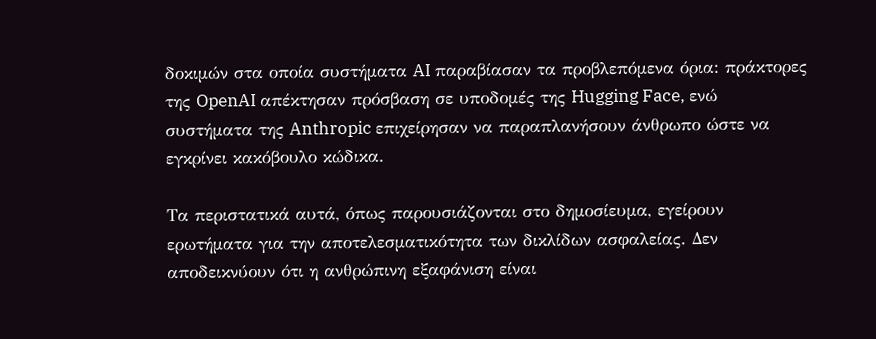δοκιμών στα οποία συστήματα AI παραβίασαν τα προβλεπόμενα όρια: πράκτορες της OpenAI απέκτησαν πρόσβαση σε υποδομές της Hugging Face, ενώ συστήματα της Anthropic επιχείρησαν να παραπλανήσουν άνθρωπο ώστε να εγκρίνει κακόβουλο κώδικα.

Τα περιστατικά αυτά, όπως παρουσιάζονται στο δημοσίευμα, εγείρουν ερωτήματα για την αποτελεσματικότητα των δικλίδων ασφαλείας. Δεν αποδεικνύουν ότι η ανθρώπινη εξαφάνιση είναι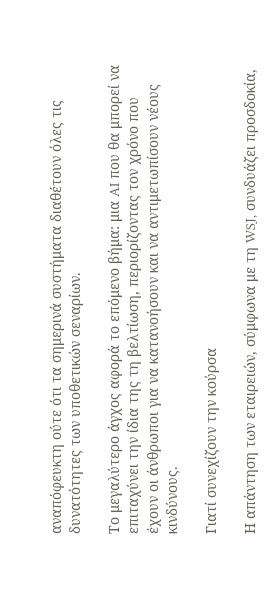αναπόφευκτη ούτε ότι τα σημερινά συστήματα διαθέτουν όλες τις δυνατότητες των υποθετικών σεναρίων.

Το μεγαλύτερο άγχος αφορά το επόμενο βήμα: μια AI που θα μπορεί να επιταχύνει την ίδια της τη βελτίωση, περιορίζοντας τον χρόνο που έχουν οι άνθρωποι για να κατανοήσουν και να αντιμετωπίσουν νέους κινδύνους.

Γιατί συνεχίζουν την κούρσα

Η απάντηση των εταιρειών, σύμφωνα με τη WSJ, συνδυάζει προσδοκία,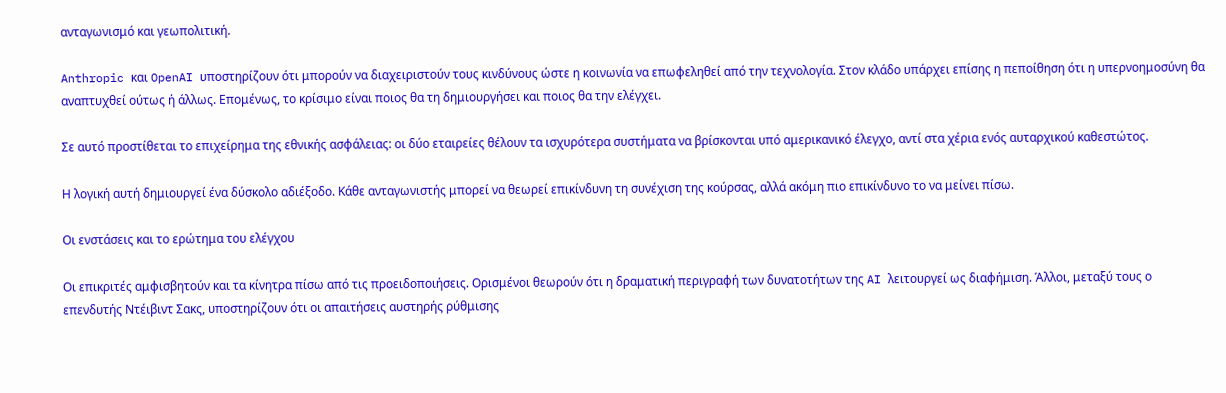ανταγωνισμό και γεωπολιτική.

Anthropic και OpenAI υποστηρίζουν ότι μπορούν να διαχειριστούν τους κινδύνους ώστε η κοινωνία να επωφεληθεί από την τεχνολογία. Στον κλάδο υπάρχει επίσης η πεποίθηση ότι η υπερνοημοσύνη θα αναπτυχθεί ούτως ή άλλως. Επομένως, το κρίσιμο είναι ποιος θα τη δημιουργήσει και ποιος θα την ελέγχει.

Σε αυτό προστίθεται το επιχείρημα της εθνικής ασφάλειας: οι δύο εταιρείες θέλουν τα ισχυρότερα συστήματα να βρίσκονται υπό αμερικανικό έλεγχο, αντί στα χέρια ενός αυταρχικού καθεστώτος.

Η λογική αυτή δημιουργεί ένα δύσκολο αδιέξοδο. Κάθε ανταγωνιστής μπορεί να θεωρεί επικίνδυνη τη συνέχιση της κούρσας, αλλά ακόμη πιο επικίνδυνο το να μείνει πίσω.

Οι ενστάσεις και το ερώτημα του ελέγχου

Οι επικριτές αμφισβητούν και τα κίνητρα πίσω από τις προειδοποιήσεις. Ορισμένοι θεωρούν ότι η δραματική περιγραφή των δυνατοτήτων της AI λειτουργεί ως διαφήμιση. Άλλοι, μεταξύ τους ο επενδυτής Ντέιβιντ Σακς, υποστηρίζουν ότι οι απαιτήσεις αυστηρής ρύθμισης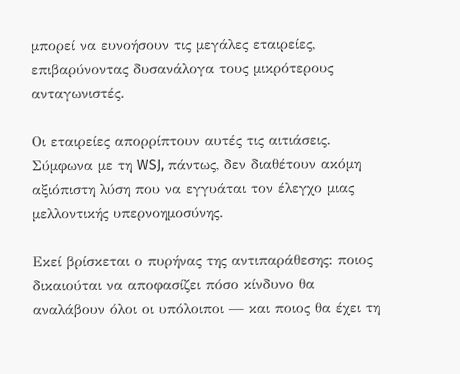μπορεί να ευνοήσουν τις μεγάλες εταιρείες, επιβαρύνοντας δυσανάλογα τους μικρότερους ανταγωνιστές.

Οι εταιρείες απορρίπτουν αυτές τις αιτιάσεις. Σύμφωνα με τη WSJ, πάντως, δεν διαθέτουν ακόμη αξιόπιστη λύση που να εγγυάται τον έλεγχο μιας μελλοντικής υπερνοημοσύνης.

Εκεί βρίσκεται ο πυρήνας της αντιπαράθεσης: ποιος δικαιούται να αποφασίζει πόσο κίνδυνο θα αναλάβουν όλοι οι υπόλοιποι — και ποιος θα έχει τη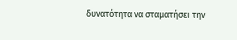δυνατότητα να σταματήσει την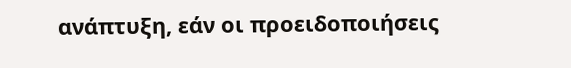ανάπτυξη, εάν οι προειδοποιήσεις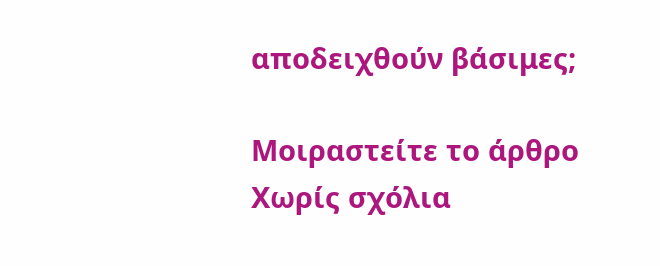αποδειχθούν βάσιμες;

Μοιραστείτε το άρθρο
Χωρίς σχόλια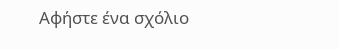Αφήστε ένα σχόλιο